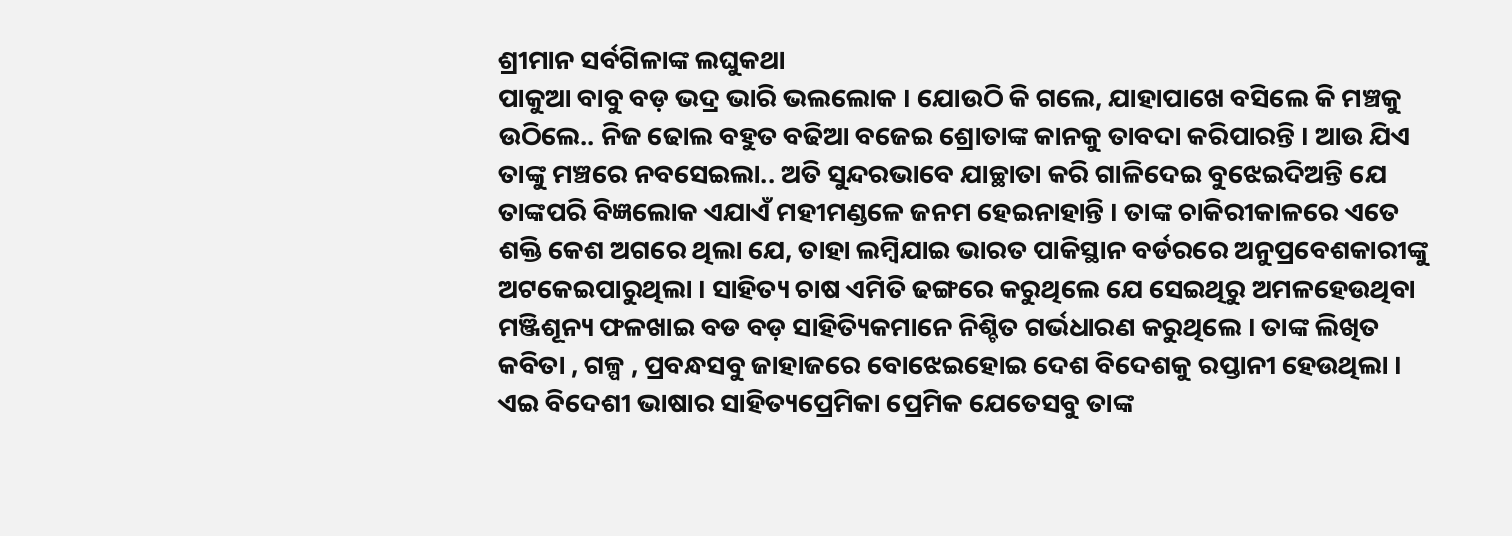ଶ୍ରୀମାନ ସର୍ବଗିଳାଙ୍କ ଲଘୁକଥା
ପାକୁଆ ବାବୁ ବଡ଼ ଭଦ୍ର ଭାରି ଭଲଲୋକ । ଯୋଉଠି କି ଗଲେ, ଯାହାପାଖେ ବସିଲେ କି ମଞ୍ଚକୁ ଉଠିଲେ.. ନିଜ ଢୋଲ ବହୁତ ବଢିଆ ବଜେଇ ଶ୍ରୋତାଙ୍କ କାନକୁ ତାବଦା କରିପାରନ୍ତି । ଆଉ ଯିଏ ତାଙ୍କୁ ମଞ୍ଚରେ ନବସେଇଲା.. ଅତି ସୁନ୍ଦରଭାବେ ଯାଚ୍ଛାତା କରି ଗାଳିଦେଇ ବୁଝେଇଦିଅନ୍ତି ଯେ ତାଙ୍କପରି ବିଜ୍ଞଲୋକ ଏଯାଏଁ ମହୀମଣ୍ଡଳେ ଜନମ ହେଇନାହାନ୍ତି । ତାଙ୍କ ଚାକିରୀକାଳରେ ଏତେ ଶକ୍ତି କେଶ ଅଗରେ ଥିଲା ଯେ, ତାହା ଲମ୍ବିଯାଇ ଭାରତ ପାକିସ୍ଥାନ ବର୍ଡରରେ ଅନୁପ୍ରବେଶକାରୀଙ୍କୁ ଅଟକେଇପାରୁଥିଲା । ସାହିତ୍ୟ ଚାଷ ଏମିତି ଢଙ୍ଗରେ କରୁଥିଲେ ଯେ ସେଇଥିରୁ ଅମଳହେଉଥିବା ମଞ୍ଜିଶୂନ୍ୟ ଫଳଖାଇ ବଡ ବଡ଼ ସାହିତ୍ୟିକମାନେ ନିଶ୍ଚିତ ଗର୍ଭଧାରଣ କରୁଥିଲେ । ତାଙ୍କ ଲିଖିତ କବିତା , ଗଳ୍ପ , ପ୍ରବନ୍ଧସବୁ ଜାହାଜରେ ବୋଝେଇହୋଇ ଦେଶ ବିଦେଶକୁ ରପ୍ତାନୀ ହେଉଥିଲା । ଏଇ ବିଦେଶୀ ଭାଷାର ସାହିତ୍ୟପ୍ରେମିକା ପ୍ରେମିକ ଯେତେସବୁ ତାଙ୍କ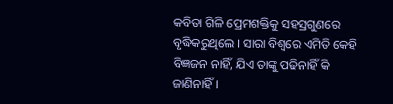କବିତା ଗିଳି ପ୍ରେମଶକ୍ତିକୁ ସହସ୍ରଗୁଣରେ ବୃଦ୍ଧିକରୁଥିଲେ । ସାରା ବିଶ୍ୱରେ ଏମିତି କେହି ବିଜ୍ଞଜନ ନାହିଁ, ଯିଏ ତାଙ୍କୁ ପଢିନାହିଁ କି ଜାଣିନାହିଁ ।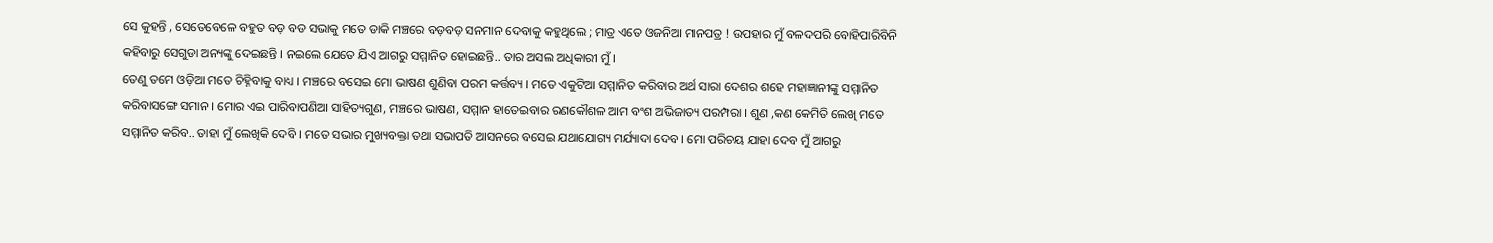ସେ କୁହନ୍ତି , ସେତେବେଳେ ବହୁତ ବଡ଼ ବଡ ସଭାକୁ ମତେ ଡାକି ମଞ୍ଚରେ ବଡ଼ବଡ଼ ସନମାନ ଦେବାକୁ କହୁଥିଲେ ; ମାତ୍ର ଏତେ ଓଜନିଆ ମାନପତ୍ର ! ଉପହାର ମୁଁ ବଳଦପରି ବୋହିପାରିବିନି କହିବାରୁ ସେଗୁଡା ଅନ୍ୟଙ୍କୁ ଦେଇଛନ୍ତି । ନଇଲେ ଯେତେ ଯିଏ ଆଗରୁ ସମ୍ମାନିତ ହୋଇଛନ୍ତି.. ତାର ଅସଲ ଅଧିକାରୀ ମୁଁ ।
ତେଣୁ ତମେ ଓଡ଼ିଆ ମତେ ଚିହ୍ନିବାକୁ ବାଧ୍ୟ । ମଞ୍ଚରେ ବସେଇ ମୋ ଭାଷଣ ଶୁଣିବା ପରମ କର୍ତ୍ତବ୍ୟ । ମତେ ଏକୁଟିଆ ସମ୍ମାନିତ କରିବାର ଅର୍ଥ ସାରା ଦେଶର ଶହେ ମହାଜ୍ଞାନୀଙ୍କୁ ସମ୍ମାନିତ କରିବାସଙ୍ଗେ ସମାନ । ମୋର ଏଇ ପାରିବାପଣିଆ ସାହିତ୍ୟଗୁଣ, ମଞ୍ଚରେ ଭାଷଣ, ସମ୍ମାନ ହାତେଇବାର ରଣକୌଶଳ ଆମ ବଂଶ ଅଭିଜାତ୍ୟ ପରମ୍ପରା । ଶୁଣ ,କଣ କେମିତି ଲେଖି ମତେ ସମ୍ମାନିତ କରିବ.. ତାହା ମୁଁ ଲେଖିକି ଦେବି । ମତେ ସଭାର ମୁଖ୍ୟବକ୍ତା ତଥା ସଭାପତି ଆସନରେ ବସେଇ ଯଥାଯୋଗ୍ୟ ମର୍ଯ୍ୟାଦା ଦେବ । ମୋ ପରିଚୟ ଯାହା ଦେବ ମୁଁ ଆଗରୁ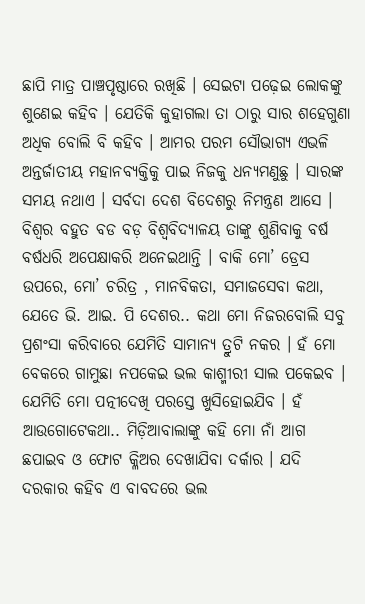ଛାପି ମାତ୍ର ପାଞ୍ଚପୃଷ୍ଠାରେ ରଖିଛି । ସେଇଟା ପଢ଼େଇ ଲୋକଙ୍କୁ ଶୁଣେଇ କହିବ । ଯେତିକି କୁହାଗଲା ତା ଠାରୁ ସାର ଶହେଗୁଣା ଅଧିକ ବୋଲି ବି କହିବ । ଆମର ପରମ ସୌଭାଗ୍ୟ ଏଭଳି ଅନ୍ତର୍ଜାତୀୟ ମହାନବ୍ୟକ୍ତିକୁ ପାଇ ନିଜକୁ ଧନ୍ୟମଣୁଛୁ । ସାରଙ୍କ ସମୟ ନଥାଏ । ସର୍ବଦା ଦେଶ ବିଦେଶରୁ ନିମନ୍ତ୍ରଣ ଆସେ । ବିଶ୍ୱର ବହୁତ ବଡ ବଡ଼ ବିଶ୍ୱବିଦ୍ୟାଳୟ ତାଙ୍କୁ ଶୁଣିବାକୁ ବର୍ଷ ବର୍ଷଧରି ଅପେକ୍ଷାକରି ଅନେଇଥାନ୍ତି । ବାକି ମୋ’ ଡ୍ରେସ ଉପରେ, ମୋ’ ଚରିତ୍ର , ମାନବିକତା, ସମାଜସେବା କଥା, ଯେତେ ଭି. ଆଇ. ପି ଦେଶର.. କଥା ମୋ ନିଜରବୋଲି ସବୁ ପ୍ରଶଂସା କରିବାରେ ଯେମିତି ସାମାନ୍ୟ ତ୍ରୁଟି ନକର । ହଁ ମୋ ବେକରେ ଗାମୁଛା ନପକେଇ ଭଲ କାଶ୍ମୀରୀ ସାଲ ପକେଇବ । ଯେମିତି ମୋ ପତ୍ନୀଦେଖି ପରସ୍ତେ ଖୁସିହୋଇଯିବ । ହଁ ଆଉଗୋଟେକଥା.. ମିଡ଼ିଆବାଲାଙ୍କୁ କହି ମୋ ନାଁ ଆଗ ଛପାଇବ ଓ ଫୋଟ କ୍ଳିଅର ଦେଖାଯିବା ଦର୍କାର । ଯଦି ଦରକାର କହିବ ଏ ବାବଦରେ ଭଲ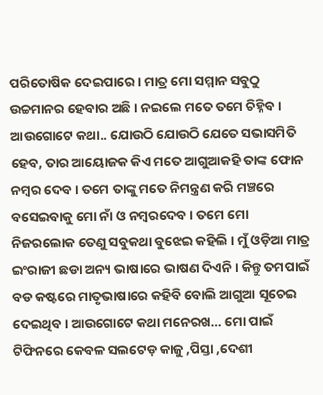ପରିତୋଷିକ ଦେଇପାରେ । ମାତ୍ର ମୋ ସମ୍ମାନ ସବୁଠୁ ଉଚ୍ଚମାନର ହେବାର ଅଛି । ନଇଲେ ମତେ ତମେ ଚିହ୍ନିବ । ଆଉଗୋଟେ କଥା.. ଯୋଉଠି ଯୋଉଠି ଯେତେ ସଭାସମିତି ହେବ, ତାର ଆୟୋଜକ କିଏ ମତେ ଆଗୁଆକହି ତାଙ୍କ ଫୋନ ନମ୍ବର ଦେବ । ତମେ ତାଙ୍କୁ ମତେ ନିମନ୍ତ୍ରଣ କରି ମଞ୍ଚରେ ବସେଇବାକୁ ମୋ ନାଁ ଓ ନମ୍ବରଦେବ । ତମେ ମୋ ନିଜରଲୋକ ତେଣୁ ସବୁକଥା ବୁଝେଇ କହିଲି । ମୁଁ ଓଡ଼ିଆ ମାତ୍ର ଇଂରାଜୀ ଛଡା ଅନ୍ୟ ଭାଷାରେ ଭାଷଣ ଦିଏନି । କିନ୍ତୁ ତମପାଇଁ ବଡ କଷ୍ଟରେ ମାତୃଭାଷାରେ କହିବି ବୋଲି ଆଗୁଆ ସୂଚେଇ ଦେଇଥିବ । ଆଉଗୋଟେ କଥା ମନେରଖ… ମୋ ପାଇଁ ଟିଫିନରେ କେବଳ ସଲଟେଡ଼ କାଜୁ ,ପିସ୍ତା ,ଦେଶୀ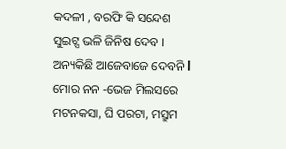କଦଳୀ , ବରଫି କି ସନ୍ଦେଶ ସୁଇଟ୍ସ ଭଳି ଜିନିଷ ଦେବ । ଅନ୍ୟକିଛି ଆଜେବାଜେ ଦେବନି l ମୋର ନନ -ଭେଜ ମିଲସରେ ମଟନକସା, ଘି ପରଟା, ମସ୍ରୁମ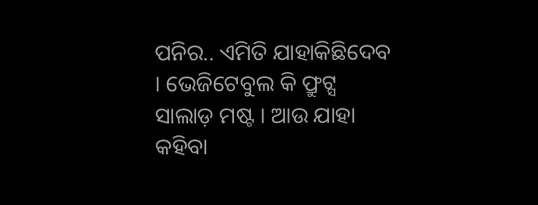ପନିର.. ଏମିତି ଯାହାକିଛିଦେବ । ଭେଜିଟେବୁଲ କି ଫ୍ରୁଟ୍ସ ସାଲାଡ଼ ମଷ୍ଟ । ଆଉ ଯାହା କହିବା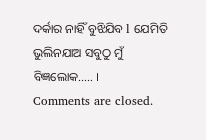ଦର୍କାର ନାହିଁ ବୁଝିଯିବ l ଯେମିତି ଭୁଲିନଯାଅ ସବୁଠୁ ମୁଁ ବିଜ୍ଞଲୋକ….. ।
Comments are closed.